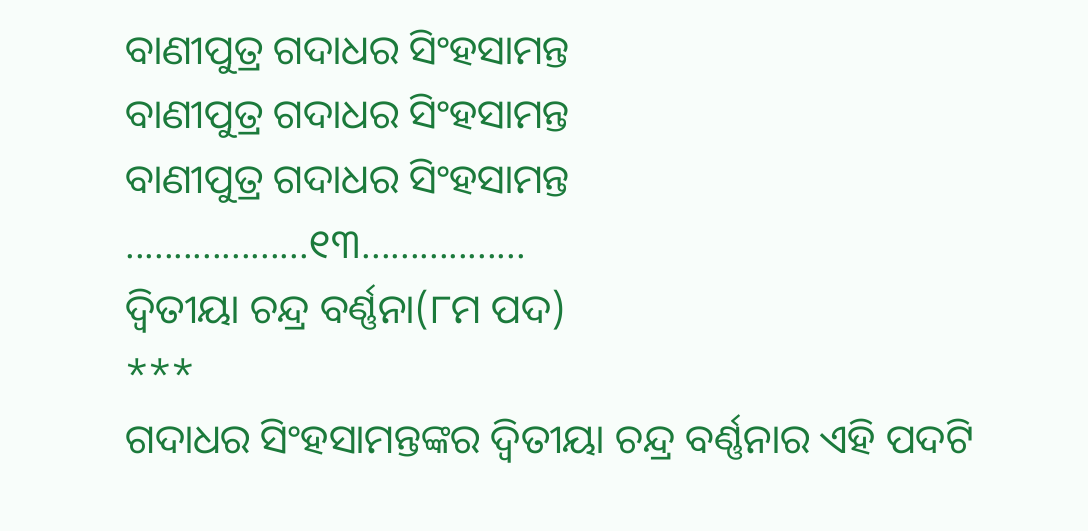ବାଣୀପୁତ୍ର ଗଦାଧର ସିଂହସାମନ୍ତ
ବାଣୀପୁତ୍ର ଗଦାଧର ସିଂହସାମନ୍ତ
ବାଣୀପୁତ୍ର ଗଦାଧର ସିଂହସାମନ୍ତ
...................୧୩.................
ଦ୍ବିତୀୟା ଚନ୍ଦ୍ର ବର୍ଣ୍ଣନା(୮ମ ପଦ)
***
ଗଦାଧର ସିଂହସାମନ୍ତଙ୍କର ଦ୍ବିତୀୟା ଚନ୍ଦ୍ର ବର୍ଣ୍ଣନାର ଏହି ପଦଟି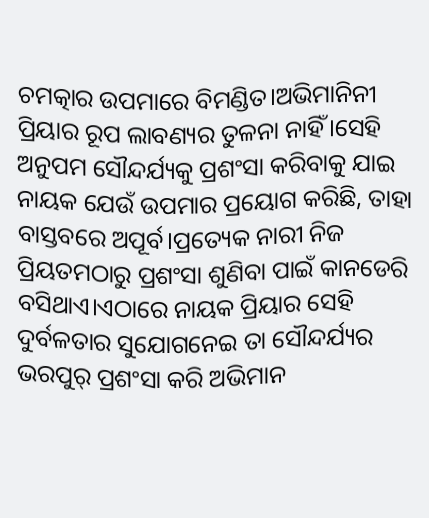ଚମତ୍କାର ଉପମାରେ ବିମଣ୍ଡିତ।ଅଭିମାନିନୀ ପ୍ରିୟାର ରୂପ ଲାବଣ୍ୟର ତୁଳନା ନାହିଁ।ସେହି ଅନୁପମ ସୌନ୍ଦର୍ଯ୍ୟକୁ ପ୍ରଶଂସା କରିବାକୁ ଯାଇ ନାୟକ ଯେଉଁ ଉପମାର ପ୍ରୟୋଗ କରିଛି, ତାହା ବାସ୍ତବରେ ଅପୂର୍ବ।ପ୍ରତ୍ୟେକ ନାରୀ ନିଜ ପ୍ରିୟତମଠାରୁ ପ୍ରଶଂସା ଶୁଣିବା ପାଇଁ କାନଡେରି ବସିଥାଏ।ଏଠାରେ ନାୟକ ପ୍ରିୟାର ସେହି ଦୁର୍ବଳତାର ସୁଯୋଗନେଇ ତା ସୌନ୍ଦର୍ଯ୍ୟର ଭରପୁର୍ ପ୍ରଶଂସା କରି ଅଭିମାନ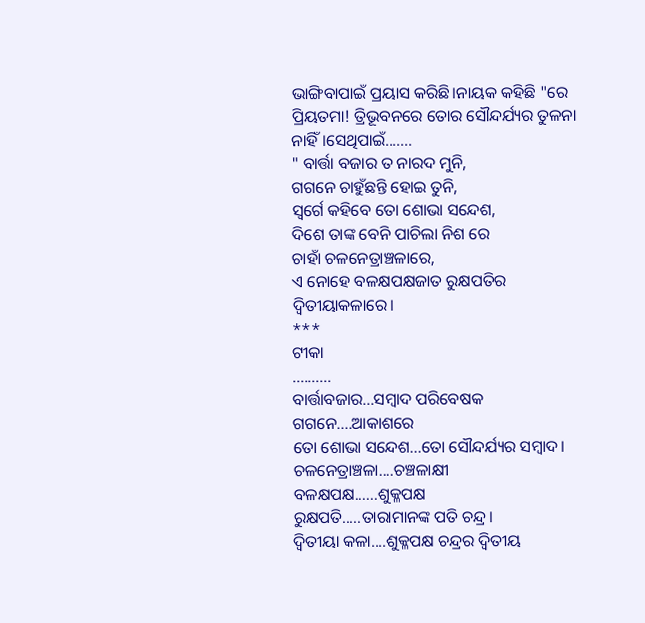ଭାଙ୍ଗିବାପାଇଁ ପ୍ରୟାସ କରିଛି।ନାୟକ କହିଛି "ରେ ପ୍ରିୟତମା! ତ୍ରିଭୂବନରେ ତୋର ସୌନ୍ଦର୍ଯ୍ୟର ତୁଳନା ନାହିଁ।ସେଥିପାଇଁ.......
" ବାର୍ତ୍ତା ବଜାର ତ ନାରଦ ମୁନି,
ଗଗନେ ଚାହୁଁଛନ୍ତି ହୋଇ ତୁନି,
ସ୍ବର୍ଗେ କହିବେ ତୋ ଶୋଭା ସନ୍ଦେଶ,
ଦିଶେ ତାଙ୍କ ବେନି ପାଚିଲା ନିଶ ରେ
ଚାହାଁ ଚଳନେତ୍ରାଞ୍ଚଳାରେ,
ଏ ନୋହେ ବଳକ୍ଷପକ୍ଷଜାତ ରୁକ୍ଷପତିର ଦ୍ବିତୀୟାକଳାରେ।
***
ଟୀକା
..........
ବାର୍ତ୍ତାବଜାର...ସମ୍ବାଦ ପରିବେଷକ
ଗଗନେ....ଆକାଶରେ
ତୋ ଶୋଭା ସନ୍ଦେଶ...ତୋ ସୌନ୍ଦର୍ଯ୍ୟର ସମ୍ବାଦ।
ଚଳନେତ୍ରାଞ୍ଚଳା....ଚଞ୍ଚଳାକ୍ଷୀ
ବଳକ୍ଷପକ୍ଷ......ଶୁକ୍ଳପକ୍ଷ
ରୁକ୍ଷପତି.....ତାରାମାନଙ୍କ ପତି ଚନ୍ଦ୍ର।
ଦ୍ବିତୀୟା କଳା....ଶୁକ୍ଳପକ୍ଷ ଚନ୍ଦ୍ରର ଦ୍ବିତୀୟ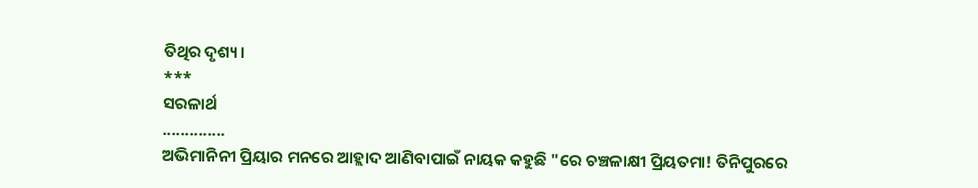ତିଥିର ଦୃଶ୍ୟ।
***
ସରଳାର୍ଥ
..............
ଅଭିମାନିନୀ ପ୍ରିୟାର ମନରେ ଆହ୍ଲାଦ ଆଣିବାପାଇଁ ନାୟକ କହୁଛି "ରେ ଚଞ୍ଚଳାକ୍ଷୀ ପ୍ରିୟତମା! ତିନିପୁରରେ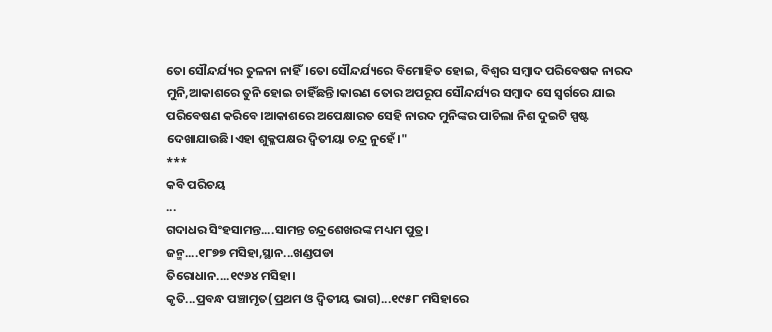ତୋ ସୌନ୍ଦର୍ଯ୍ୟର ତୁଳନା ନାହିଁ।ତୋ ସୌନ୍ଦର୍ଯ୍ୟରେ ବିମୋହିତ ହୋଇ, ବିଶ୍ବର ସମ୍ବାଦ ପରିବେଷକ ନାରଦ ମୁନି,ଆକାଶରେ ତୁନି ହୋଇ ଚାହିଁଛନ୍ତି।କାରଣ ତୋର ଅପରୂପ ସୌନ୍ଦର୍ଯ୍ୟର ସମ୍ବାଦ ସେ ସ୍ବର୍ଗରେ ଯାଇ ପରିବେଷଣ କରିବେ।ଆକାଶରେ ଅପେକ୍ଷାରତ ସେହି ନାରଦ ମୁନିଙ୍କର ପାଚିଲା ନିଶ ଦୁଇଟି ସ୍ପଷ୍ଟ ଦେଖାଯାଉଛି।ଏହା ଶୁକ୍ଳପକ୍ଷର ଦ୍ବିତୀୟା ଚନ୍ଦ୍ର ନୁହେଁ।"
***
କବି ପରିଚୟ
...
ଗଦାଧର ସିଂହସାମନ୍ତ....ସାମନ୍ତ ଚନ୍ଦ୍ରଶେଖରଙ୍କ ମଧ୍ୟମ ପୁତ୍ର।
ଜନ୍ମ....୧୮୭୭ ମସିହା,ସ୍ଥାନ...ଖଣ୍ଡପଡା
ତିରୋଧାନ....୧୯୬୪ ମସିହା।
କୃତି...ପ୍ରବନ୍ଧ ପଞ୍ଚାମୃତ(ପ୍ରଥମ ଓ ଦ୍ବିତୀୟ ଭାଗ)...୧୯୫୮ ମସିହାରେ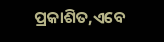ପ୍ରକାଶିତ,ଏବେ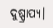ଦୁଷ୍ପ୍ରାପ୍ୟ।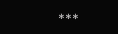***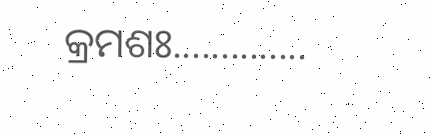କ୍ରମଶଃ..............